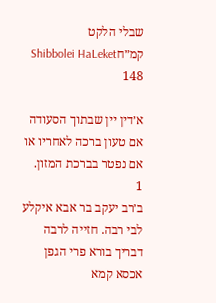שבלי הלקט קמ״חShibbolei HaLeket 148

א׳דין יין שבתוך הסעודה אם טעון ברכה לאחריו או אם נפטר בברכת המזון.
1
ב׳רב יעקב בר אבא איקלע לבי רבה. חזייה לרבה דבריך בורא פרי הגפן אכסא קמא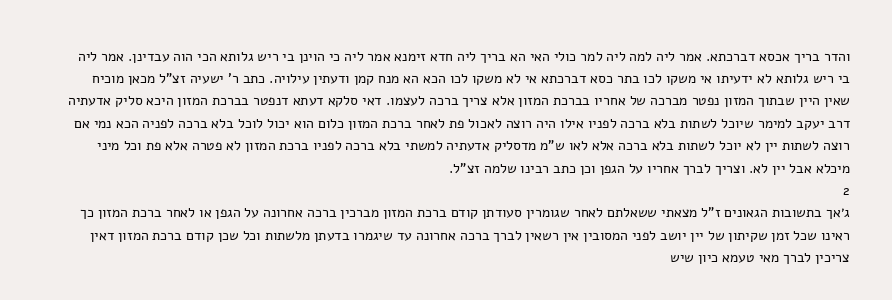והדר בריך אכסא דברכתא. אמר ליה למה ליה למר כולי האי הא בריך ליה חדא זימנא אמר ליה כי הוינן בי ריש גלותא הכי הוה עבדינן. אמר ליה בי ריש גלותא לא ידעיתו אי משקו לכו בתר כסא דברכתא אי לא משקו לכו הכא הא מנח קמן ודעתין עילויה. כתב ר' ישעיה זצ"ל מכאן מוכיח שאין היין שבתוך המזון נפטר מברכה של אחריו בברכת המזון אלא צריך ברכה לעצמו. דאי סלקא דעתא דנפטר בברכת המזון היכא סליק אדעתיה דרב יעקב למימר שיוכל לשתות בלא ברכה לפניו אילו היה רוצה לאכול פת לאחר ברכת המזון כלום הוא יכול לוכל בלא ברכה לפניה הכא נמי אם רוצה לשתות יין לא יוכל לשתות בלא ברכה אלא לאו ש"מ מדסליק אדעתיה למשתי בלא ברכה לפניו ברכת המזון לא פטרה אלא פת וכל מיני מיכלא אבל יין לא. וצריך לברך אחריו על הגפן וכן כתב רבינו שלמה זצ"ל.
2
ג׳אך בתשובות הגאונים ז"ל מצאתי ששאלתם לאחר שגומרין סעודתן קודם ברכת המזון מברכין ברכה אחרונה על הגפן או לאחר ברכת המזון כך ראינו שכל זמן שקיתון של יין יושב לפני המסובין אין רשאין לברך ברכה אחרונה עד שיגמרו בדעתן מלשתות וכל שכן קודם ברכת המזון דאין צריכין לברך מאי טעמא כיון שיש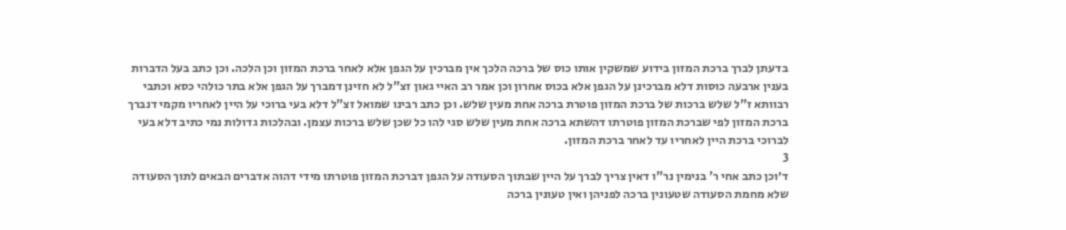בדעתן לברך ברכת המזון בידוע שמשקין אותו כוס של ברכה הלכך אין מברכין על הגפן אלא לאחר ברכת המזון וכן הלכה. וכן כתב בעל הדברות בענין ארבעה כוסות דלא מברכינן על הגפן אלא בכוס אחרון וכן אמר רב האיי גאון זצ"ל לא חזינן דמברך על הגפן אלא בתר כולהי כסא וכתבי רבוותא ז"ל שלש ברכות של ברכת המזון פוטרת ברכה אחת מעין שלש. וכן כתב רבינו שמואל זצ"ל דלא בעי ברוכי על היין לאחריו מקמי דנברך ברכת המזון לפי שברכת המזון פוטרתו דהשתא ברכה אחת מעין שלש סגי להו כל שכן שלש ברכות עצמן. ובהלכות גדולות נמי כתיב דלא בעי לברוכי ברכת היין לאחריו עד לאחר ברכת המזון.
3
ד׳וכן כתב אחי ר' בנימין נר"ו דאין צריך לברך על היין שבתוך הסעודה על הגפן דברכת המזון פוטרתו מידי דהוה אדברים הבאים לתוך הסעודה שלא מחמת הסעודה שטעונין ברכה לפניהן ואין טעונין ברכה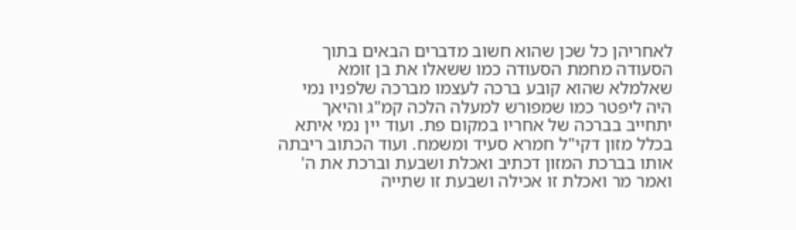לאחריהן כל שכן שהוא חשוב מדברים הבאים בתוך הסעודה מחמת הסעודה כמו ששאלו את בן זומא שאלמלא שהוא קובע ברכה לעצמו מברכה שלפניו נמי היה ליפטר כמו שמפורש למעלה הלכה קמ"ג והיאך יתחייב בברכה של אחריו במקום פת. ועוד יין נמי איתא בכלל מזון דקי"ל חמרא סעיד ומשמח. ועוד הכתוב ריבתה אותו בברכת המזון דכתיב ואכלת ושבעת וברכת את ה' ואמר מר ואכלת זו אכילה ושבעת זו שתייה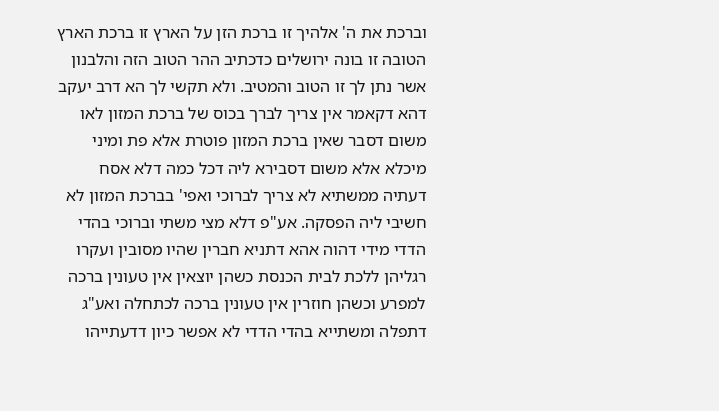וברכת את ה' אלהיך זו ברכת הזן על הארץ זו ברכת הארץ הטובה זו בונה ירושלים כדכתיב ההר הטוב הזה והלבנון אשר נתן לך זו הטוב והמטיב. ולא תקשי לך הא דרב יעקב דהא דקאמר אין צריך לברך בכוס של ברכת המזון לאו משום דסבר שאין ברכת המזון פוטרת אלא פת ומיני מיכלא אלא משום דסבירא ליה דכל כמה דלא אסח דעתיה ממשתיא לא צריך לברוכי ואפי' בברכת המזון לא חשיבי ליה הפסקה. אע"פ דלא מצי משתי וברוכי בהדי הדדי מידי דהוה אהא דתניא חברין שהיו מסובין ועקרו רגליהן ללכת לבית הכנסת כשהן יוצאין אין טעונין ברכה למפרע וכשהן חוזרין אין טעונין ברכה לכתחלה ואע"ג דתפלה ומשתייא בהדי הדדי לא אפשר כיון דדעתייהו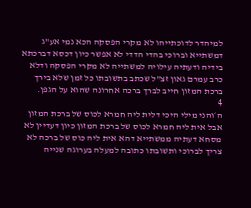למיהדר לדוכתייהו לא מקרי הפסקה הכא נמי אע"ג דמשתייא וברוכי בהדי הדדי לא אפשר כיון דכסא דברכתא בידיה ודעתיה עילויה למשתייה לא מקרי הפסקה ודלא כרב עמרם גאון זצ"ל שכתב בתשובתו כל זמן שלא בירך ברכת המזון חייב לברך ברכה אחרונה שהוא על הגפן.
4
ה׳והני מילי היכי דלית ליה חמרא לכוס של ברכת המזון אבל אית ליה חמרא לכוס של ברכת המזון כיון דעדיין לא מסחא דעתיה ממשתייא דהא אית ליה כוס של ברכה לא צריך לברוכי ותשובתו כתובה למעלה בערוגה שנייה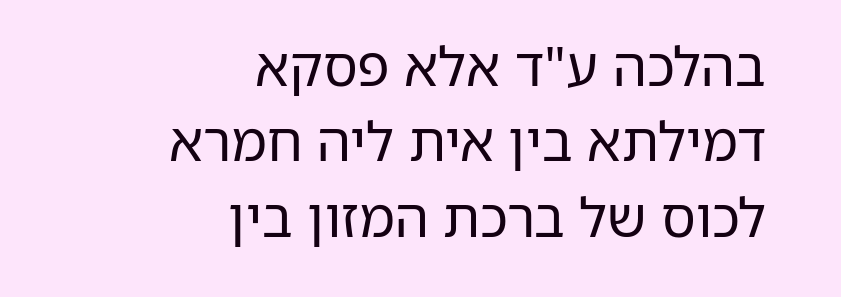בהלכה ע"ד אלא פסקא דמילתא בין אית ליה חמרא לכוס של ברכת המזון בין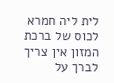לית ליה חמרא לכוס של ברכת המזון אין צריך לברך על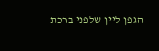הגפן ליין שלפני ברכת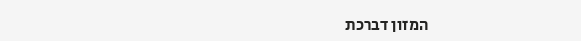המזון דברכת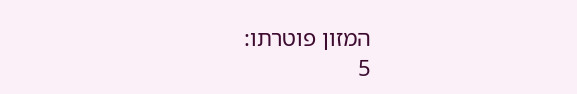המזון פוטרתו:
5